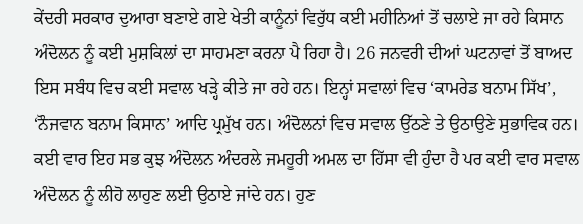ਕੇਂਦਰੀ ਸਰਕਾਰ ਦੁਆਰਾ ਬਣਾਏ ਗਏ ਖੇਤੀ ਕਾਨੂੰਨਾਂ ਵਿਰੁੱਧ ਕਈ ਮਹੀਨਿਆਂ ਤੋਂ ਚਲਾਏ ਜਾ ਰਹੇ ਕਿਸਾਨ ਅੰਦੋਲਨ ਨੂੰ ਕਈ ਮੁਸ਼ਕਿਲਾਂ ਦਾ ਸਾਹਮਣਾ ਕਰਨਾ ਪੈ ਰਿਹਾ ਹੈ। 26 ਜਨਵਰੀ ਦੀਆਂ ਘਟਨਾਵਾਂ ਤੋਂ ਬਾਅਦ ਇਸ ਸਬੰਧ ਵਿਚ ਕਈ ਸਵਾਲ ਖੜ੍ਹੇ ਕੀਤੇ ਜਾ ਰਹੇ ਹਨ। ਇਨ੍ਹਾਂ ਸਵਾਲਾਂ ਵਿਚ ‘ਕਾਮਰੇਡ ਬਨਾਮ ਸਿੱਖ’, ‘ਨੌਜਵਾਨ ਬਨਾਮ ਕਿਸਾਨ’ ਆਦਿ ਪ੍ਰਮੁੱਖ ਹਨ। ਅੰਦੋਲਨਾਂ ਵਿਚ ਸਵਾਲ ਉੱਠਣੇ ਤੇ ਉਠਾਉਣੇ ਸੁਭਾਵਿਕ ਹਨ। ਕਈ ਵਾਰ ਇਹ ਸਭ ਕੁਝ ਅੰਦੋਲਨ ਅੰਦਰਲੇ ਜਮਹੂਰੀ ਅਮਲ ਦਾ ਹਿੱਸਾ ਵੀ ਹੁੰਦਾ ਹੈ ਪਰ ਕਈ ਵਾਰ ਸਵਾਲ ਅੰਦੋਲਨ ਨੂੰ ਲੀਹੋ ਲਾਹੁਣ ਲਈ ਉਠਾਏ ਜਾਂਦੇ ਹਨ। ਹੁਣ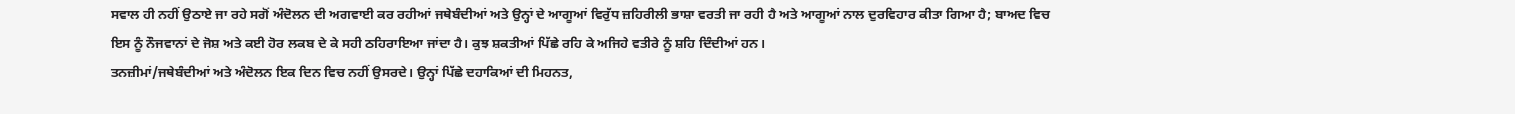ਸਵਾਲ ਹੀ ਨਹੀਂ ਉਠਾਏ ਜਾ ਰਹੇ ਸਗੋਂ ਅੰਦੋਲਨ ਦੀ ਅਗਵਾਈ ਕਰ ਰਹੀਆਂ ਜਥੇਬੰਦੀਆਂ ਅਤੇ ਉਨ੍ਹਾਂ ਦੇ ਆਗੂਆਂ ਵਿਰੁੱਧ ਜ਼ਹਿਰੀਲੀ ਭਾਸ਼ਾ ਵਰਤੀ ਜਾ ਰਹੀ ਹੈ ਅਤੇ ਆਗੂਆਂ ਨਾਲ ਦੁਰਵਿਹਾਰ ਕੀਤਾ ਗਿਆ ਹੈ; ਬਾਅਦ ਵਿਚ ਇਸ ਨੂੰ ਨੌਜਵਾਨਾਂ ਦੇ ਜੋਸ਼ ਅਤੇ ਕਈ ਹੋਰ ਲਕਬ ਦੇ ਕੇ ਸਹੀ ਠਹਿਰਾਇਆ ਜਾਂਦਾ ਹੈ। ਕੁਝ ਸ਼ਕਤੀਆਂ ਪਿੱਛੇ ਰਹਿ ਕੇ ਅਜਿਹੇ ਵਤੀਰੇ ਨੂੰ ਸ਼ਹਿ ਦਿੰਦੀਆਂ ਹਨ।
ਤਨਜ਼ੀਮਾਂ/ਜਥੇਬੰਦੀਆਂ ਅਤੇ ਅੰਦੋਲਨ ਇਕ ਦਿਨ ਵਿਚ ਨਹੀਂ ਉਸਰਦੇ। ਉਨ੍ਹਾਂ ਪਿੱਛੇ ਦਹਾਕਿਆਂ ਦੀ ਮਿਹਨਤ,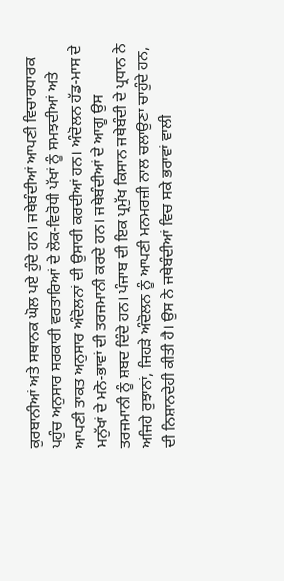ਕੁਰਬਾਨੀਆਂ ਅਤੇ ਸਥਾਨਕ ਘੋਲ ਪਏ ਹੁੰਦੇ ਹਨ। ਜਥੇਬੰਦੀਆਂ ਆਪਣੀ ਵਿਚਾਰਧਾਰਕ ਪਹੁੰਚ ਅਨੁਸਾਰ ਸਰਕਾਰੀ ਵਰਤਾਰਿਆਂ ਦੇ ਲੋਕ-ਵਿਰੋਧੀ ਪੱਖਾਂ ਨੂੰ ਸਮਝਦੀਆਂ ਅਤੇ ਆਪਣੀ ਤਾਕਤ ਅਨੁਸਾਰ ਅੰਦੋਲਨਾਂ ਦੀ ਉਸਾਰੀ ਕਰਦੀਆਂ ਹਨ। ਅੰਦੋਲਨ ਹੱਡ-ਮਾਸ ਦੇ ਮਨੁੱਖਾਂ ਦੇ ਮਨੋ-ਭਾਵਾਂ ਦੀ ਤਰਜਮਾਨੀ ਕਰਦੇ ਹਨ। ਜਥੇਬੰਦੀਆਂ ਦੇ ਆਗੂ ਉਸ ਤਰਜਮਾਨੀ ਨੂੰ ਸ਼ਬਦ ਦਿੰਦੇ ਹਨ। ਪੰਜਾਬ ਦੀ ਇਕ ਪ੍ਰਮੁੱਖ ਕਿਸਾਨ ਜਥੇਬੰਦੀ ਦੇ ਪ੍ਰਧਾਨ ਨੇ ਅਜਿਹੇ ਰੁਝਾਨਾਂ, ਜਿਹੜੇ ਅੰਦੋਲਨ ਨੂੰ ਆਪਣੀ ਮਨਮਰਜ਼ੀ ਨਾਲ ਚਲਾਉਣਾ ਚਾਹੁੰਦੇ ਹਨ, ਦੀ ਨਿਸ਼ਾਨਦੇਹੀ ਕੀਤੀ ਹੈ। ਉਸ ਨੇ ਜਥੇਬੰਦੀਆਂ ਵਿਚ ਸਕੇ ਭਰਾਵਾਂ ਵਾਲੀ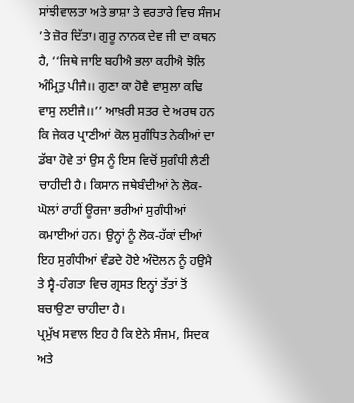ਸਾਂਝੀਵਾਲਤਾ ਅਤੇ ਭਾਸ਼ਾ ਤੇ ਵਰਤਾਰੇ ਵਿਚ ਸੰਜਮ ’ਤੇ ਜ਼ੋਰ ਦਿੱਤਾ। ਗੁਰੂ ਨਾਨਕ ਦੇਵ ਜੀ ਦਾ ਕਥਨ ਹੈ, ‘‘ਜਿਥੇ ਜਾਇ ਬਹੀਐ ਭਲਾ ਕਹੀਐ ਝੋਲਿ ਅੰਮ੍ਰਿਤੁ ਪੀਜੈ।। ਗੁਣਾ ਕਾ ਹੋਵੈ ਵਾਸੁਲਾ ਕਢਿ ਵਾਸੁ ਲਈਜੈ।।’’ ਆਖ਼ਰੀ ਸਤਰ ਦੇ ਅਰਥ ਹਨ ਕਿ ਜੇਕਰ ਪ੍ਰਾਣੀਆਂ ਕੋਲ ਸੁਗੰਧਿਤ ਨੇਕੀਆਂ ਦਾ ਡੱਬਾ ਹੋਵੇ ਤਾਂ ਉਸ ਨੂੰ ਇਸ ਵਿਚੋਂ ਸੁਗੰਧੀ ਲੈਣੀ ਚਾਹੀਦੀ ਹੈ। ਕਿਸਾਨ ਜਥੇਬੰਦੀਆਂ ਨੇ ਲੋਕ-ਘੋਲਾਂ ਰਾਹੀਂ ਊਰਜਾ ਭਰੀਆਂ ਸੁਗੰਧੀਆਂ ਕਮਾਈਆਂ ਹਨ। ਉਨ੍ਹਾਂ ਨੂੰ ਲੋਕ-ਹੱਕਾਂ ਦੀਆਂ ਇਹ ਸੁਗੰਧੀਆਂ ਵੰਡਦੇ ਹੋਏ ਅੰਦੋਲਨ ਨੂੰ ਹਉਮੈ ਤੇ ਸ੍ਵੈ-ਹੰਗਤਾ ਵਿਚ ਗ੍ਰਸਤ ਇਨ੍ਹਾਂ ਤੱਤਾਂ ਤੋਂ ਬਚਾਉਣਾ ਚਾਹੀਦਾ ਹੈ।
ਪ੍ਰਮੁੱਖ ਸਵਾਲ ਇਹ ਹੈ ਕਿ ਏਨੇ ਸੰਜਮ, ਸਿਦਕ ਅਤੇ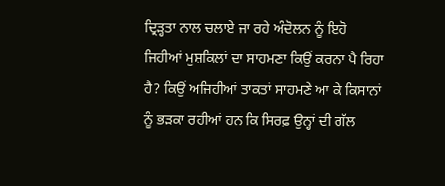ਦ੍ਰਿੜ੍ਹਤਾ ਨਾਲ ਚਲਾਏ ਜਾ ਰਹੇ ਅੰਦੋਲਨ ਨੂੰ ਇਹੋ ਜਿਹੀਆਂ ਮੁਸ਼ਕਿਲਾਂ ਦਾ ਸਾਹਮਣਾ ਕਿਉਂ ਕਰਨਾ ਪੈ ਰਿਹਾ ਹੈ? ਕਿਉਂ ਅਜਿਹੀਆਂ ਤਾਕਤਾਂ ਸਾਹਮਣੇ ਆ ਕੇ ਕਿਸਾਨਾਂ ਨੂੰ ਭੜਕਾ ਰਹੀਆਂ ਹਨ ਕਿ ਸਿਰਫ਼ ਉਨ੍ਹਾਂ ਦੀ ਗੱਲ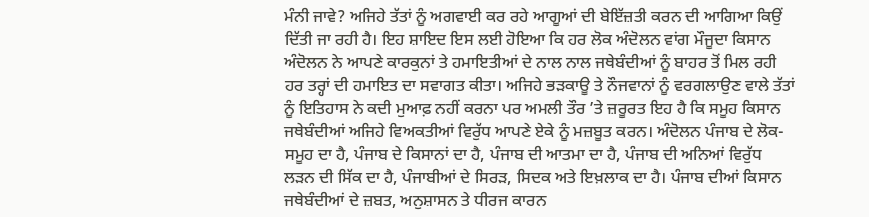ਮੰਨੀ ਜਾਵੇ? ਅਜਿਹੇ ਤੱਤਾਂ ਨੂੰ ਅਗਵਾਈ ਕਰ ਰਹੇ ਆਗੂਆਂ ਦੀ ਬੇਇੱਜ਼ਤੀ ਕਰਨ ਦੀ ਆਗਿਆ ਕਿਉਂ ਦਿੱਤੀ ਜਾ ਰਹੀ ਹੈ। ਇਹ ਸ਼ਾਇਦ ਇਸ ਲਈ ਹੋਇਆ ਕਿ ਹਰ ਲੋਕ ਅੰਦੋਲਨ ਵਾਂਗ ਮੌਜੂਦਾ ਕਿਸਾਨ ਅੰਦੋਲਨ ਨੇ ਆਪਣੇ ਕਾਰਕੁਨਾਂ ਤੇ ਹਮਾਇਤੀਆਂ ਦੇ ਨਾਲ ਨਾਲ ਜਥੇਬੰਦੀਆਂ ਨੂੰ ਬਾਹਰ ਤੋਂ ਮਿਲ ਰਹੀ ਹਰ ਤਰ੍ਹਾਂ ਦੀ ਹਮਾਇਤ ਦਾ ਸਵਾਗਤ ਕੀਤਾ। ਅਜਿਹੇ ਭੜਕਾਊ ਤੇ ਨੌਜਵਾਨਾਂ ਨੂੰ ਵਰਗਲਾਉਣ ਵਾਲੇ ਤੱਤਾਂ ਨੂੰ ਇਤਿਹਾਸ ਨੇ ਕਦੀ ਮੁਆਫ਼ ਨਹੀਂ ਕਰਨਾ ਪਰ ਅਮਲੀ ਤੌਰ ’ਤੇ ਜ਼ਰੂਰਤ ਇਹ ਹੈ ਕਿ ਸਮੂਹ ਕਿਸਾਨ ਜਥੇਬੰਦੀਆਂ ਅਜਿਹੇ ਵਿਅਕਤੀਆਂ ਵਿਰੁੱਧ ਆਪਣੇ ਏਕੇ ਨੂੰ ਮਜ਼ਬੂਤ ਕਰਨ। ਅੰਦੋਲਨ ਪੰਜਾਬ ਦੇ ਲੋਕ-ਸਮੂਹ ਦਾ ਹੈ, ਪੰਜਾਬ ਦੇ ਕਿਸਾਨਾਂ ਦਾ ਹੈ, ਪੰਜਾਬ ਦੀ ਆਤਮਾ ਦਾ ਹੈ, ਪੰਜਾਬ ਦੀ ਅਨਿਆਂ ਵਿਰੁੱਧ ਲੜਨ ਦੀ ਸਿੱਕ ਦਾ ਹੈ, ਪੰਜਾਬੀਆਂ ਦੇ ਸਿਰੜ, ਸਿਦਕ ਅਤੇ ਇਖ਼ਲਾਕ ਦਾ ਹੈ। ਪੰਜਾਬ ਦੀਆਂ ਕਿਸਾਨ ਜਥੇਬੰਦੀਆਂ ਦੇ ਜ਼ਬਤ, ਅਨੁਸ਼ਾਸਨ ਤੇ ਧੀਰਜ ਕਾਰਨ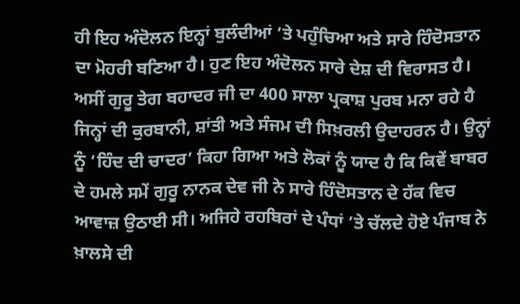ਹੀ ਇਹ ਅੰਦੋਲਨ ਇਨ੍ਹਾਂ ਬੁਲੰਦੀਆਂ ’ਤੇ ਪਹੁੰਚਿਆ ਅਤੇ ਸਾਰੇ ਹਿੰਦੋਸਤਾਨ ਦਾ ਮੋਹਰੀ ਬਣਿਆ ਹੈ। ਹੁਣ ਇਹ ਅੰਦੋਲਨ ਸਾਰੇ ਦੇਸ਼ ਦੀ ਵਿਰਾਸਤ ਹੈ।
ਅਸੀਂ ਗੁਰੂ ਤੇਗ ਬਹਾਦਰ ਜੀ ਦਾ 400 ਸਾਲਾ ਪ੍ਰਕਾਸ਼ ਪੁਰਬ ਮਨਾ ਰਹੇ ਹੈ ਜਿਨ੍ਹਾਂ ਦੀ ਕੁਰਬਾਨੀ, ਸ਼ਾਂਤੀ ਅਤੇ ਸੰਜਮ ਦੀ ਸਿਖ਼ਰਲੀ ਉਦਾਹਰਨ ਹੈ। ਉਨ੍ਹਾਂ ਨੂੰ ‘ਹਿੰਦ ਦੀ ਚਾਦਰ’ ਕਿਹਾ ਗਿਆ ਅਤੇ ਲੋਕਾਂ ਨੂੰ ਯਾਦ ਹੈ ਕਿ ਕਿਵੇਂ ਬਾਬਰ ਦੇ ਹਮਲੇ ਸਮੇਂ ਗੁਰੂ ਨਾਨਕ ਦੇਵ ਜੀ ਨੇ ਸਾਰੇ ਹਿੰਦੋਸਤਾਨ ਦੇ ਹੱਕ ਵਿਚ ਆਵਾਜ਼ ਉਠਾਈ ਸੀ। ਅਜਿਹੇ ਰਹਬਿਰਾਂ ਦੇ ਪੰਧਾਂ ’ਤੇ ਚੱਲਦੇ ਹੋਏ ਪੰਜਾਬ ਨੇ ਖ਼ਾਲਸੇ ਦੀ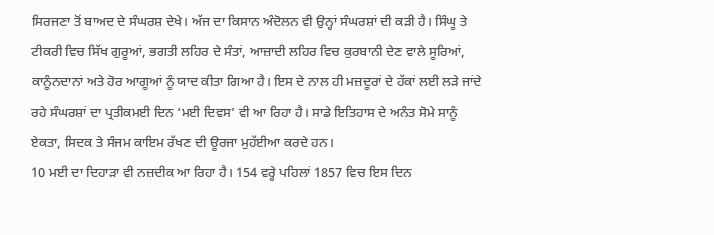ਸਿਰਜਣਾ ਤੋਂ ਬਾਅਦ ਦੇ ਸੰਘਰਸ਼ ਦੇਖੇ। ਅੱਜ ਦਾ ਕਿਸਾਨ ਅੰਦੋਲਨ ਵੀ ਉਨ੍ਹਾਂ ਸੰਘਰਸ਼ਾਂ ਦੀ ਕੜੀ ਹੈ। ਸਿੰਘੂ ਤੇ ਟੀਕਰੀ ਵਿਚ ਸਿੱਖ ਗੁਰੂਆਂ, ਭਗਤੀ ਲਹਿਰ ਦੇ ਸੰਤਾਂ, ਆਜ਼ਾਦੀ ਲਹਿਰ ਵਿਚ ਕੁਰਬਾਨੀ ਦੇਣ ਵਾਲੇ ਸੂਰਿਆਂ, ਕਾਨੂੰਨਦਾਨਾਂ ਅਤੇ ਹੋਰ ਆਗੂਆਂ ਨੂੰ ਯਾਦ ਕੀਤਾ ਗਿਆ ਹੈ। ਇਸ ਦੇ ਨਾਲ ਹੀ ਮਜ਼ਦੂਰਾਂ ਦੇ ਹੱਕਾਂ ਲਈ ਲੜੇ ਜਾਂਦੇ ਰਹੇ ਸੰਘਰਸ਼ਾਂ ਦਾ ਪ੍ਰਤੀਕਮਈ ਦਿਨ ‘ਮਈ ਦਿਵਸ’ ਵੀ ਆ ਰਿਹਾ ਹੈ। ਸਾਡੇ ਇਤਿਹਾਸ ਦੇ ਅਨੰਤ ਸੋਮੇ ਸਾਨੂੰ ਏਕਤਾ, ਸਿਦਕ ਤੇ ਸੰਜਮ ਕਾਇਮ ਰੱਖਣ ਦੀ ਊਰਜਾ ਮੁਹੱਈਆ ਕਰਦੇ ਹਨ।
10 ਮਈ ਦਾ ਦਿਹਾੜਾ ਵੀ ਨਜ਼ਦੀਕ ਆ ਰਿਹਾ ਹੈ। 154 ਵਰ੍ਹੇ ਪਹਿਲਾਂ 1857 ਵਿਚ ਇਸ ਦਿਨ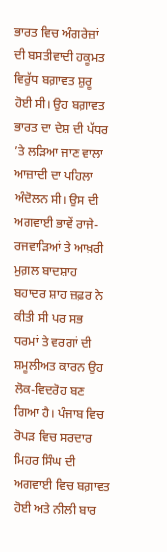ਭਾਰਤ ਵਿਚ ਅੰਗਰੇਜ਼ਾਂ ਦੀ ਬਸਤੀਵਾਦੀ ਹਕੂਮਤ ਵਿਰੁੱਧ ਬਗ਼ਾਵਤ ਸ਼ੁਰੂ ਹੋਈ ਸੀ। ਉਹ ਬਗ਼ਾਵਤ ਭਾਰਤ ਦਾ ਦੇਸ਼ ਦੀ ਪੱਧਰ ’ਤੇ ਲੜਿਆ ਜਾਣ ਵਾਲਾ ਆਜ਼ਾਦੀ ਦਾ ਪਹਿਲਾ ਅੰਦੋਲਨ ਸੀ। ਉਸ ਦੀ ਅਗਵਾਈ ਭਾਵੇਂ ਰਾਜੇ-ਰਜਵਾੜਿਆਂ ਤੇ ਆਖ਼ਰੀ ਮੁਗ਼ਲ ਬਾਦਸ਼ਾਹ ਬਹਾਦਰ ਸ਼ਾਹ ਜ਼ਫ਼ਰ ਨੇ ਕੀਤੀ ਸੀ ਪਰ ਸਭ ਧਰਮਾਂ ਤੇ ਵਰਗਾਂ ਦੀ ਸ਼ਮੂਲੀਅਤ ਕਾਰਨ ਉਹ ਲੋਕ-ਵਿਦਰੋਹ ਬਣ ਗਿਆ ਹੈ। ਪੰਜਾਬ ਵਿਚ ਰੋਪੜ ਵਿਚ ਸਰਦਾਰ ਮਿਹਰ ਸਿੰਘ ਦੀ ਅਗਵਾਈ ਵਿਚ ਬਗ਼ਾਵਤ ਹੋਈ ਅਤੇ ਨੀਲੀ ਬਾਰ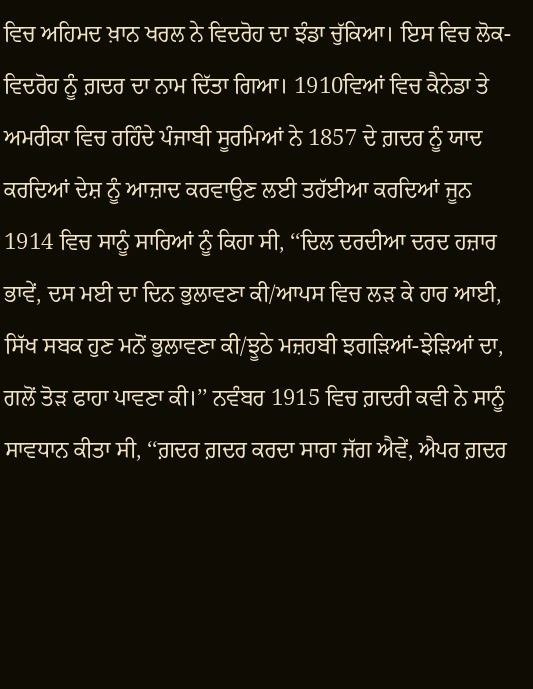ਵਿਚ ਅਹਿਮਦ ਖ਼ਾਨ ਖਰਲ ਨੇ ਵਿਦਰੋਹ ਦਾ ਝੰਡਾ ਚੁੱਕਿਆ। ਇਸ ਵਿਚ ਲੋਕ-ਵਿਦਰੋਹ ਨੂੰ ਗ਼ਦਰ ਦਾ ਨਾਮ ਦਿੱਤਾ ਗਿਆ। 1910ਵਿਆਂ ਵਿਚ ਕੈਨੇਡਾ ਤੇ ਅਮਰੀਕਾ ਵਿਚ ਰਹਿੰਦੇ ਪੰਜਾਬੀ ਸੂਰਮਿਆਂ ਨੇ 1857 ਦੇ ਗ਼ਦਰ ਨੂੰ ਯਾਦ ਕਰਦਿਆਂ ਦੇਸ਼ ਨੂੰ ਆਜ਼ਾਦ ਕਰਵਾਉਣ ਲਈ ਤਹੱਈਆ ਕਰਦਿਆਂ ਜੂਨ 1914 ਵਿਚ ਸਾਨੂੰ ਸਾਰਿਆਂ ਨੂੰ ਕਿਹਾ ਸੀ, ‘‘ਦਿਲ ਦਰਦੀਆ ਦਰਦ ਹਜ਼ਾਰ ਭਾਵੇਂ, ਦਸ ਮਈ ਦਾ ਦਿਨ ਭੁਲਾਵਣਾ ਕੀ/ਆਪਸ ਵਿਚ ਲੜ ਕੇ ਹਾਰ ਆਈ, ਸਿੱਖ ਸਬਕ ਹੁਣ ਮਨੋਂ ਭੁਲਾਵਣਾ ਕੀ/ਝੂਠੇ ਮਜ਼ਹਬੀ ਝਗੜਿਆਂ-ਝੇੜਿਆਂ ਦਾ, ਗਲੋਂ ਤੋੜ ਫਾਹਾ ਪਾਵਣਾ ਕੀ।’’ ਨਵੰਬਰ 1915 ਵਿਚ ਗ਼ਦਰੀ ਕਵੀ ਨੇ ਸਾਨੂੰ ਸਾਵਧਾਨ ਕੀਤਾ ਸੀ, ‘‘ਗ਼ਦਰ ਗ਼ਦਰ ਕਰਦਾ ਸਾਰਾ ਜੱਗ ਐਵੇਂ, ਐਪਰ ਗ਼ਦਰ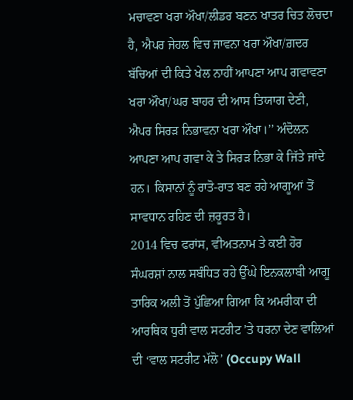ਮਚਾਵਣਾ ਖਰਾ ਔਖਾ/ਲੀਡਰ ਬਣਨ ਖਾਤਰ ਚਿਤ ਲੋਚਦਾ ਹੈ, ਐਪਰ ਜੇਹਲ ਵਿਚ ਜਾਵਨਾ ਖਰਾ ਔਖਾ/ਗ਼ਦਰ ਬੱਚਿਆਂ ਦੀ ਕਿਤੇ ਖੇਲ ਨਾਹੀਂ ਆਪਣਾ ਆਪ ਗਵਾਵਣਾ ਖਰਾ ਔਖਾ/ਘਰ ਬਾਹਰ ਦੀ ਆਸ ਤਿਯਾਗ ਦੇਣੀ, ਐਪਰ ਸਿਰੜ ਨਿਭਾਵਨਾ ਖਰਾ ਔਖਾ।’’ ਅੰਦੋਲਨ ਆਪਣਾ ਆਪ ਗਵਾ ਕੇ ਤੇ ਸਿਰੜ ਨਿਭਾ ਕੇ ਜਿੱਤੇ ਜਾਂਦੇ ਹਨ। ਕਿਸਾਨਾਂ ਨੂੰ ਰਾਤੋ-ਰਾਤ ਬਣ ਰਹੇ ਆਗੂਆਂ ਤੋਂ ਸਾਵਧਾਨ ਰਹਿਣ ਦੀ ਜ਼ਰੂਰਤ ਹੈ।
2014 ਵਿਚ ਫਰਾਂਸ, ਵੀਅਤਨਾਮ ਤੇ ਕਈ ਹੋਰ ਸੰਘਰਸ਼ਾਂ ਨਾਲ ਸਬੰਧਿਤ ਰਹੇ ਉੱਘੇ ਇਨਕਲਾਬੀ ਆਗੂ ਤਾਰਿਕ ਅਲੀ ਤੋਂ ਪੁੱਛਿਆ ਗਿਆ ਕਿ ਅਮਰੀਕਾ ਦੀ ਆਰਥਿਕ ਧੁਰੀ ਵਾਲ ਸਟਰੀਟ ’ਤੇ ਧਰਨਾ ਦੇਣ ਵਾਲਿਆਂ ਦੀ ‘ਵਾਲ ਸਟਰੀਟ ਮੱਲੋ’ (Occupy Wall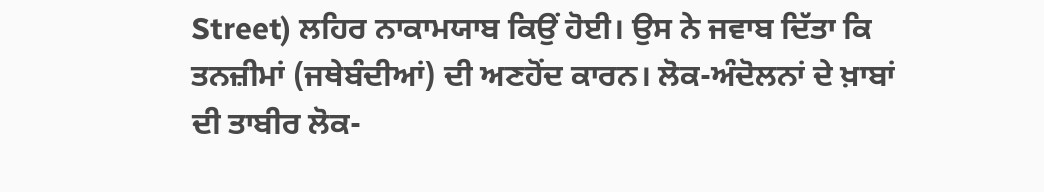Street) ਲਹਿਰ ਨਾਕਾਮਯਾਬ ਕਿਉਂ ਹੋਈ। ਉਸ ਨੇ ਜਵਾਬ ਦਿੱਤਾ ਕਿ ਤਨਜ਼ੀਮਾਂ (ਜਥੇਬੰਦੀਆਂ) ਦੀ ਅਣਹੋਂਦ ਕਾਰਨ। ਲੋਕ-ਅੰਦੋਲਨਾਂ ਦੇ ਖ਼ਾਬਾਂ ਦੀ ਤਾਬੀਰ ਲੋਕ-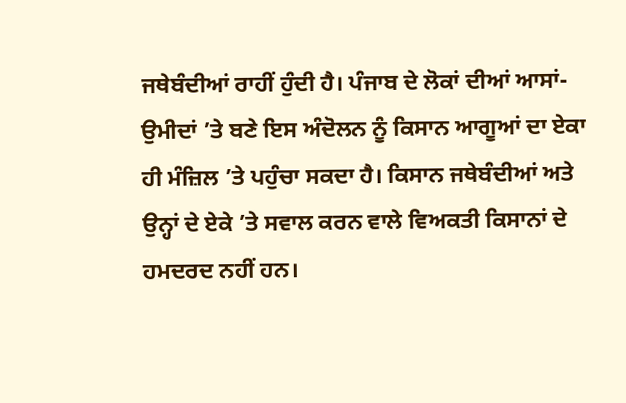ਜਥੇਬੰਦੀਆਂ ਰਾਹੀਂ ਹੁੰਦੀ ਹੈ। ਪੰਜਾਬ ਦੇ ਲੋਕਾਂ ਦੀਆਂ ਆਸਾਂ-ਉਮੀਦਾਂ ’ਤੇ ਬਣੇ ਇਸ ਅੰਦੋਲਨ ਨੂੰ ਕਿਸਾਨ ਆਗੂਆਂ ਦਾ ਏਕਾ ਹੀ ਮੰਜ਼ਿਲ ’ਤੇ ਪਹੁੰਚਾ ਸਕਦਾ ਹੈ। ਕਿਸਾਨ ਜਥੇਬੰਦੀਆਂ ਅਤੇ ਉਨ੍ਹਾਂ ਦੇ ਏਕੇ ’ਤੇ ਸਵਾਲ ਕਰਨ ਵਾਲੇ ਵਿਅਕਤੀ ਕਿਸਾਨਾਂ ਦੇ ਹਮਦਰਦ ਨਹੀਂ ਹਨ।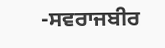-ਸਵਰਾਜਬੀਰ